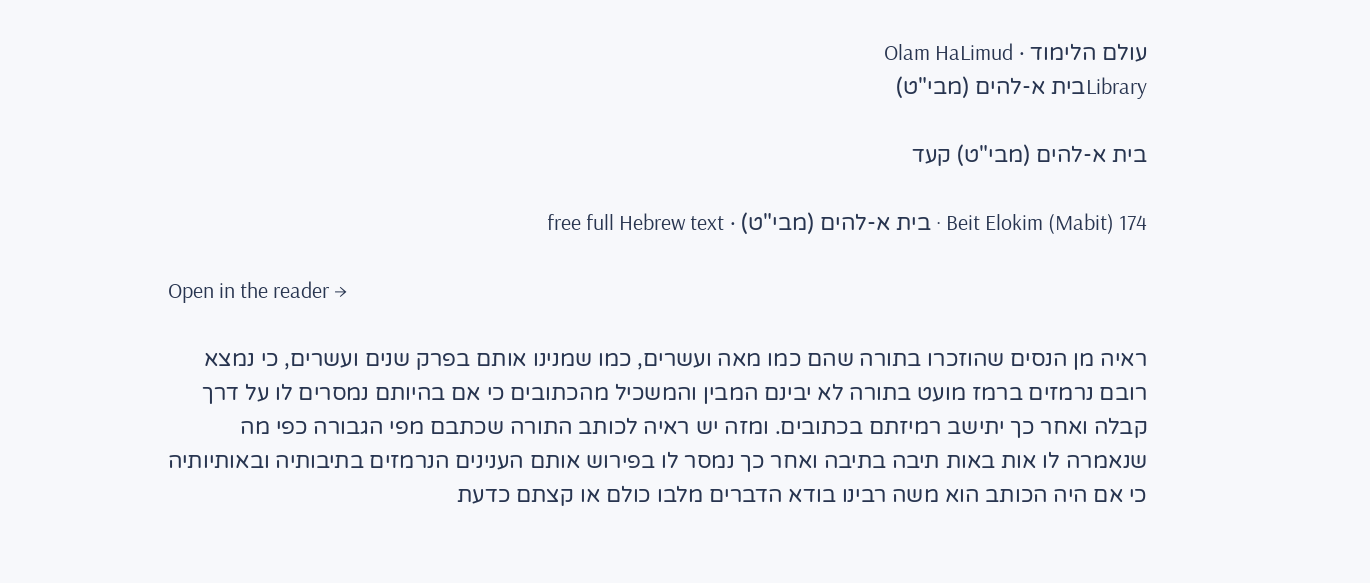עולם הלימוד · Olam HaLimud
Libraryבית א-להים (מבי"ט)

בית א-להים (מבי"ט) קעד

Beit Elokim (Mabit) 174 · בית א-להים (מבי"ט) · free full Hebrew text

Open in the reader →

ראיה מן הנסים שהוזכרו בתורה שהם כמו מאה ועשרים, כמו שמנינו אותם בפרק שנים ועשרים, כי נמצא רובם נרמזים ברמז מועט בתורה לא יבינם המבין והמשכיל מהכתובים כי אם בהיותם נמסרים לו על דרך קבלה ואחר כך יתישב רמיזתם בכתובים. ומזה יש ראיה לכותב התורה שכתבם מפי הגבורה כפי מה שנאמרה לו אות באות תיבה בתיבה ואחר כך נמסר לו בפירוש אותם הענינים הנרמזים בתיבותיה ובאותיותיה כי אם היה הכותב הוא משה רבינו בודא הדברים מלבו כולם או קצתם כדעת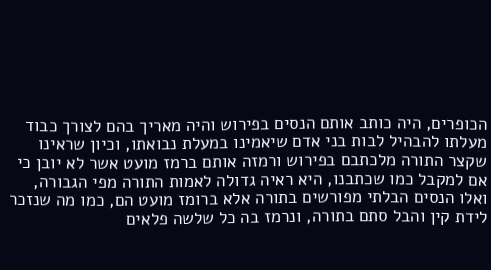הכופרים, היה כותב אותם הנסים בפירוש והיה מאריך בהם לצורך כבוד מעלתו להבהיל לבות בני אדם שיאמינו במעלת נבואתו, וכיון שראינו שקצר התורה מלכתבם בפירוש ורמזה אותם ברמז מועט אשר לא יובן כי אם למקבל כמו שכתבנו, היא ראיה גדולה לאמות התורה מפי הגבורה, ואלו הנסים הבלתי מפורשים בתורה אלא ברומז מועט הם, כמו מה שנזכר לידת קין והבל סתם בתורה, ונרמז בה כל שלשה פלאים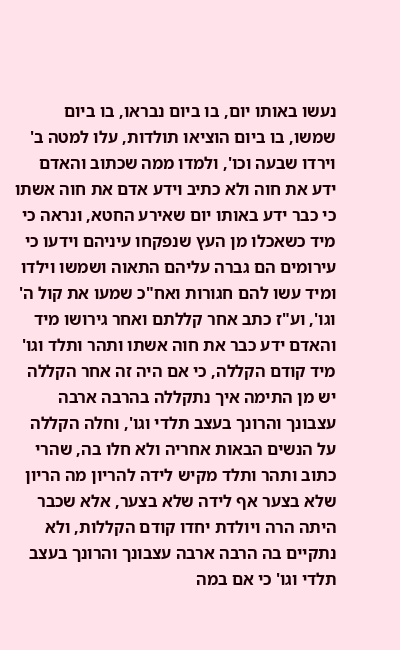נעשו באותו יום, בו ביום נבראו, בו ביום שמשו, בו ביום הוציאו תולדות, עלו למטה ב' וירדו שבעה וכו', ולמדו ממה שכתוב והאדם ידע את חוה ולא כתיב וידע אדם את חוה אשתו כי כבר ידע באותו יום שאירע החטא, ונראה כי מיד כשאכלו מן העץ שנפקחו עיניהם וידעו כי עירומים הם גברה עליהם התאוה ושמשו וילדו ומיד עשו להם חגורות ואח"כ שמעו את קול ה' וגו', וע"ז כתב אחר קללתם ואחר גירושו מיד והאדם ידע כבר את חוה אשתו ותהר ותלד וגו' מיד קודם הקללה, כי אם היה זה אחר הקללה יש מן התימה איך נתקללה בהרבה ארבה עצבונך והרונך בעצב תלדי וגו', וחלה הקללה על הנשים הבאות אחריה ולא חלו בה, שהרי כתוב ותהר ותלד מקיש לידה להריון מה הריון שלא בצער אף לידה שלא בצער, אלא שכבר היתה הרה ויולדת יחדו קודם הקללות, ולא נתקיים בה הרבה ארבה עצבונך והרונך בעצב תלדי וגו' כי אם במה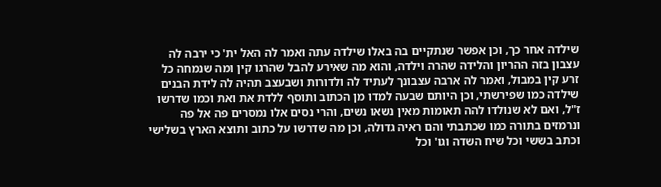שילדה אחר כך, וכן אפשר שנתקיים בה באלו שילדה עתה ואמר לה האל ית' כי ירבה לה עצבון בזה ההריון והלידה שהרה וילדה, והוא מה שאירע להבל שהרגו קין ומה שנמחה כל זרע קין במבול, ואמר לה ארבה עצבונך לעתיד לה ולדורות ושבעצב תהיה לה לידת הבנים שילדה כמו שפירשתי, וכן היותם שבעה למדו מן הכתוב ותוסף ללדת את ואת וכמו שדרשו ז"ל, ואם לא שנולדו להה תאומות מאין נשאו נשים, והרי נסים אלו נמסרים פה אל פה ונרמזים בתורה כמו שכתבתי והם ראיה גדולה, וכן מה שדרשו על כתוב ותוצא הארץ בשלישי וכתב בששי וכל שיח השדה וגו' וכל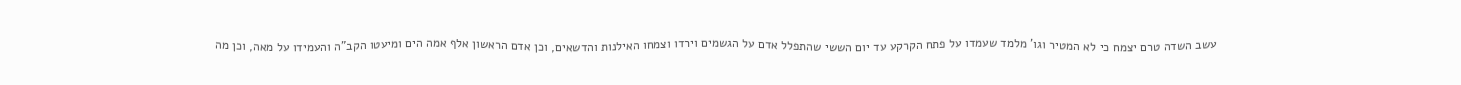עשב השדה טרם יצמח כי לא המטיר וגו' מלמד שעמדו על פתח הקרקע עד יום הששי שהתפלל אדם על הגשמים וירדו וצמחו האילנות והדשאים, וכן אדם הראשון אלף אמה הים ומיעטו הקב"ה והעמידו על מאה, וכן מה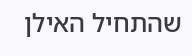שהתחיל האילן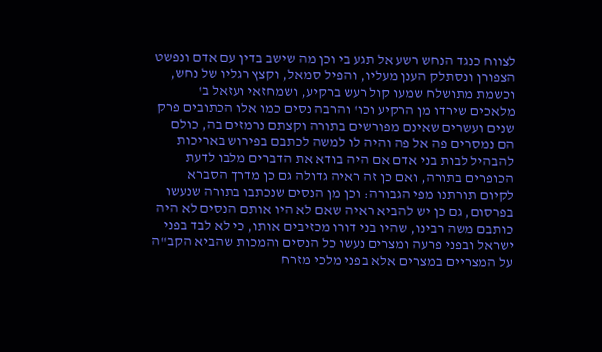לצווח כנגד הנחש רשע אל תגע בי וכן מה שישב בדין עם אדם ונפשט הצפורן ונסתלק הענן מעליו, והפיל סמאל, וקצץ רגליו של נחש, וכשמת מתושלח שמעו קול רעש ברקיע, ושמחזאי ועזאל ב' מלאכים שירדו מן הרקיע וכו' והרבה נסים כמו אלו הכתובים פרק שנים ועשרים שאינם מפורשים בתורה וקצתם נרמזים בה, כולם הם נמסרים פה אל פה והיה לו למשה לכתבם בפירוש באריכות להבהיל לבות בני אדם אם היה בודא את הדברים מלבו לדעת הכופרים בתורה, ואם כן זה ראיה גדולה גם כן מדרך הסברא לקיום תורתנו מפי הגבורה: וכן מן הנסים שנכתבו בתורה שנעשו בפרסום, גם כן יש להביא ראיה שאם לא היו אותם הנסים לא היה כותבם משה רבינו, שהיו בני דורו מכזיבים אותו, כי לא לבד בפני ישראל ובפני פרעה ומצרים נעשו כל הנסים והמכות שהביא הקב"ה על המצריים במצרים אלא בפני מלכי מזרח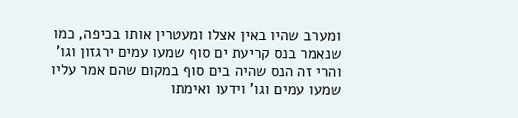ומערב שהיו באין אצלו ומעטרין אותו בכיפה, כמו שנאמר בנס קריעת ים סוף שמעו עמים ירגזון וגו' והרי זה הנס שהיה בים סוף במקום שהם אמר עליו שמעו עמים וגו' וידעו ואימתו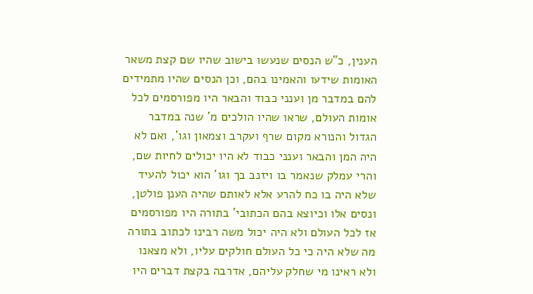הענין, כ"ש הנסים שנעשו בישוב שהיו שם קצת משאר האומות שידעו והאמינו בהם, וכן הנסים שהיו מתמידים להם במדבר מן וענני כבוד והבאר היו מפורסמים לכל אומות העולם, שראו שהיו הולכים מ' שנה במדבר הגדול והנורא מקום שרף ועקרב וצמאון וגו', ואם לא היה המן והבאר וענני כבוד לא היו יכולים לחיות שם, והרי עמלק שנאמר בו ויזנב בך וגו' הוא יכול להעיד שלא היה בו כח להרע אלא לאותם שהיה הענן פולטן, ונסים אלו וכיוצא בהם הכתובי' בתורה היו מפורסמים אז לכל העולם ולא היה יכול משה רבינו לכתוב בתורה מה שלא היה כי כל העולם חולקים עליו, ולא מצאנו ולא ראינו מי שחלק עליהם, אדרבה בקצת דברים היו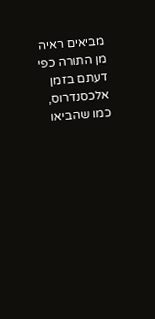מביאים ראיה מן התורה כפי דעתם בזמן אלכסנדרוס, כמו שהביאו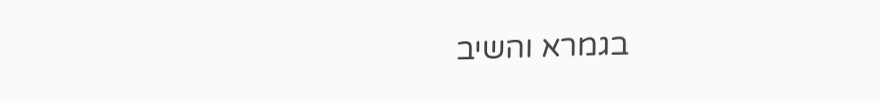בגמרא והשיב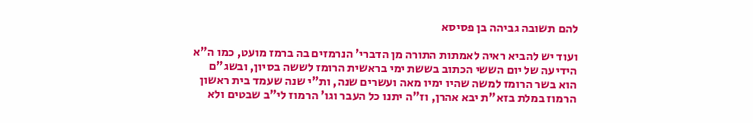להם תשובה גביהה בן פסיסא

ועוד יש להביא ראיה לאמתות התורה מן הדברי' הנרמזים בה ברמז מועט, כמו ה"א הידיעה של יום הששי הכתוב בששת ימי בראשית הרומז לששה בסיון, ובשג"ם הוא בשר הרומז למשה שהיו ימיו מאה ועשרים שנה, ות"י שנה שעמד בית ראשון הרמוז במלת בזא"ת יבא אהרן, וז"ה יתנו כל העבר וגו' הרמוז לי"ב שבטים ולא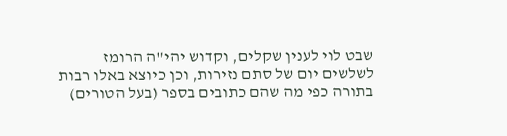שבט לוי לענין שקלים, וקדוש יהי"ה הרומז לשלשים יום של סתם נזירות, וכן כיוצא באלו רבות בתורה כפי מה שהם כתובים בספר (בעל הטורים)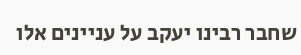שחבר רבינו יעקב על עניינים אלו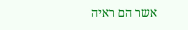אשר הם ראיה